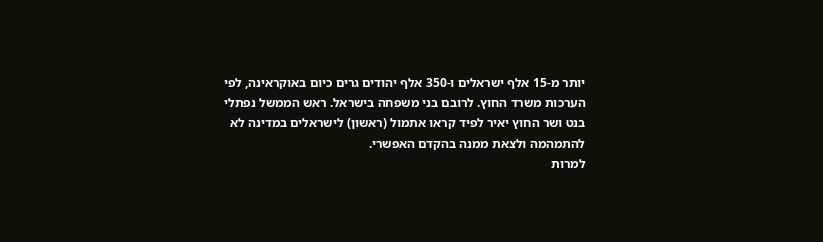יותר מ-15 אלף ישראלים ו-350 אלף יהודים גרים כיום באוקראינה, לפי הערכות משרד החוץ. לרובם בני משפחה בישראל. ראש הממשל נפתלי בנט ושר החוץ יאיר לפיד קראו אתמול (ראשון) לישראלים במדינה לא להתמהמה ולצאת ממנה בהקדם האפשרי.
למרות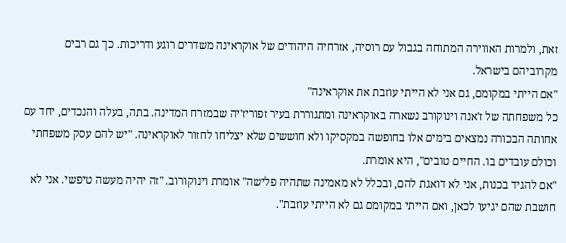זאת, ולמרות האווירה המתוחה בגבול עם רוסיה, אזרחיה היהודים של אוקראינה משדרים רוגע ודריכות. כך גם רבים מקרוביהם בישראל.
"אם הייתי במקומם, גם אני לא הייתי עוזבת את אוקראינה"
כל משפחתה של ז'אנה וינוקורב נשארה באוקראינה ומתגוררת בעיר זפוריז'יה שבמזרח המדינה. בתה, בעלה והנכדים, יחד עם אחותה הבכורה נמצאים בימים אלו בחופשה במקסיקו ולא חוששים שלא יצליחו לחזור לאוקראינה. "יש להם עסק משפחתי וכולם עובדים בו. החיים טובים", היא אומרת.
"אם להגיד בכנות, אני לא דואגת להם, ובכלל לא מאמינה שתהיה פלישה" אומרת וינוקורוב. "זה יהיה מעשה טיפשי. אני לא חושבת שהם יגיעו לכאן, ואם הייתי במקומם גם לא הייתי עוזבת".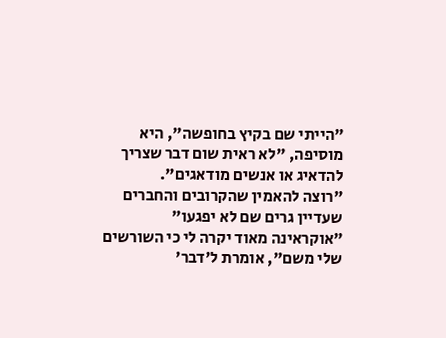"הייתי שם בקיץ בחופשה", היא מוסיפה, "לא ראית שום דבר שצריך להדאיג או אנשים מודאגים".
"רוצה להאמין שהקרובים והחברים שעדיין גרים שם לא יפגעו"
"אוקראינה מאוד יקרה לי כי השורשים שלי משם", אומרת ל'דבר'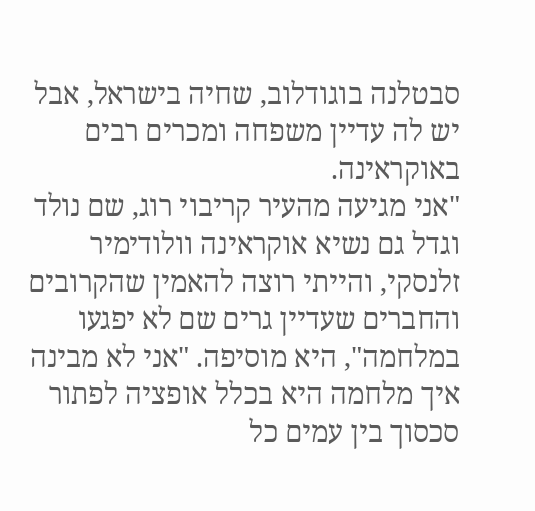סבטלנה בוגודלוב, שחיה בישראל, אבל יש לה עדיין משפחה ומכרים רבים באוקראינה.
"אני מגיעה מהעיר קריבוי רוג, שם נולד וגדל גם נשיא אוקראינה וולודימיר זלנסקי, והייתי רוצה להאמין שהקרובים והחברים שעדיין גרים שם לא יפגעו במלחמה", היא מוסיפה. "אני לא מבינה איך מלחמה היא בכלל אופציה לפתור סכסוך בין עמים כל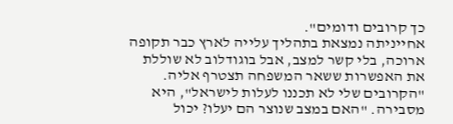כך קרובים ודומים".
אחייניתה נמצאת בתהליך עלייה לארץ כבר תקופה ארוכה, בלי קשר למצב, אבל בוגודלוב לא שוללת את האפשרות ששאר המשפחה תצטרף אליה. "הקרובים שלי לא תכננו לעלות לישראל", היא מסבירה. "האם במצב שנוצר הם יעלו? יכול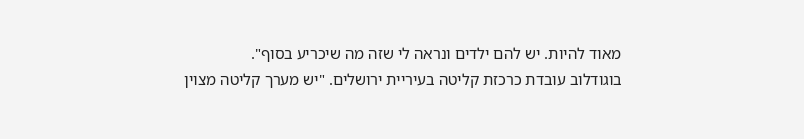מאוד להיות. יש להם ילדים ונראה לי שזה מה שיכריע בסוף".
בוגודלוב עובדת כרכזת קליטה בעיריית ירושלים. "יש מערך קליטה מצוין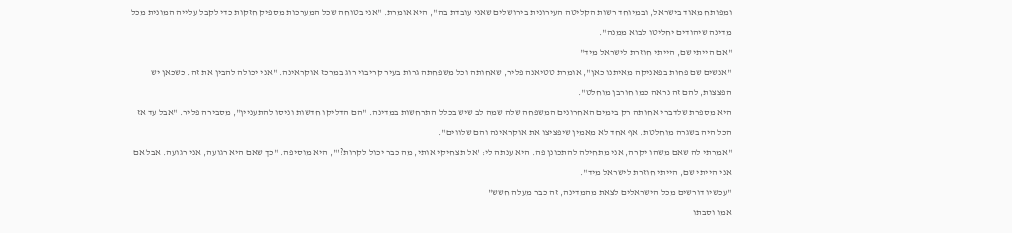ומפותח מאוד בישראל, ובמיוחד רשות הקליטה העירונית בירושלים שאני עובדת בה", היא אומרת. "אני בטוחה שכל המערכות מספיק חזקות כדי לקבל עלייה המונית מכל מדינה שיהודים יחליטו לבוא ממנה".
"אם הייתי שם, הייתי חוזרת לישראל מיד"
"אנשים שם פחות בפאניקה מאיתנו כאן", אומרת טטיאנה פליר, שאחותה וכל משפחתה גרות בעיר קריבוי רוג במרכז אוקראינה. "אני יכולה להבין את זה. כשכאן יש הפצצות, להם זה נראה כמו חורבן מוחלט".
היא מספרת שלדברי אחותה רק בימים האחרונים המשפחה שלה שמה לב שיש בכלל התרחשות במדינה. "הם הדליקו חדשות וניסו להתעניין", מסבירה פליר. "אבל עד אז הכל היה בשגרה מוחלטת. אף אחד לא מאמין שיפציצו את אוקראינה והם שלווים".
"אמרתי לה שאם משהו יקרה, אני מתחילה להתכונן פה. היא ענתה לי: 'אל תצחיקי אותי, מה כבר יכול לקרות?'", היא מוסיפה. "כך שאם היא רגועה, אני רגועה. אבל אם אני הייתי שם, הייתי חוזרת לישראל מיד".
"עכשיו דורשים מכל הישראלים לצאת מהמדינה, זה כבר מעלה חשש"
אמו וסבתו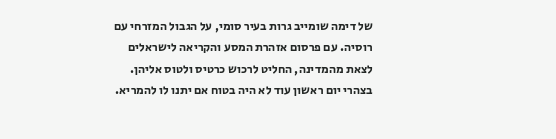של דימה שומייב גרות בעיר סומי, על הגבול המזרחי עם רוסיה. עם פרסום אזהרת המסע והקריאה לישראלים לצאת מהמדינה, החליט לרכוש כרטיס ולטוס אליהן. בצהרי יום ראשון עוד לא היה בטוח אם יתנו לו להמריא.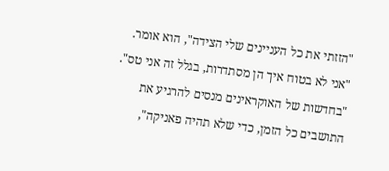"הזזתי את כל העניינים שלי הצידה", הוא אומר. "אני לא בטוח איך הן מסתדרות, בגלל זה אני טס".
"בחדשות של האוקראינים מנסים להרגיע את התושבים כל הזמן, כדי שלא תהיה פאניקה",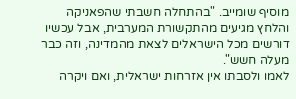מוסיף שומייב. "בהתחלה חשבתי שהפאניקה והלחץ מגיעים מהתקשורת המערבית, אבל עכשיו דורשים מכל הישראלים לצאת מהמדינה, וזה כבר מעלה חשש".
לאמו ולסבתו אין אזרחות ישראלית, ואם ויקרה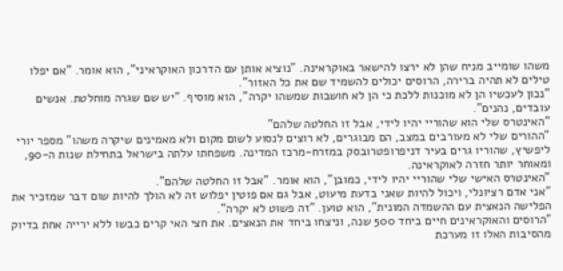משהו שומייב מניח שהן לא ירצו להישאר באוקראינה. "נוציא אותן עם הדרכון האוקראיני", הוא אומר. "אם יפלו טילים לא תהיה ברירה, הרוסים יכולים להשמיד שם את כל האזור".
"נכון לעכשיו הן לא מוכנות ללכת כי הן לא חושבות שמשהו יקרה", הוא מוסיף. "יש שם שגרה מוחלטת. אנשים עובדים, נהנים".
"האינטרס שלי הוא שהוריי יהיו לידי, אבל זו החלטה שלהם"
"ההורים שלי לא מעורבים במצב, הם מבוגרים, לא רוצים לנסוע לשום מקום ולא מאמינים שיקרה משהו" מספר יורי ליפשיץ, שהוריו גרים בעיר דניפרופטרובסק במזרח-מרכז המדינה. משפחתו עלתה בישראל בתחילת שנות ה-90, ומאוחר יותר חזרה לאוקראינה.
"האינטרס האישי שלי שהוריי יהיו לידי, כמובן", הוא אומר. "אבל זו החלטה שלהם".
"אני אדם רציונלי, ויכול להיות שאני בדעת מיעוט, אבל גם אם פוטין יפלוש זה לא הולך להיות שום דבר שמזכיר את הפלישה הנאצית עם ההשמדה המונית", הוא טוען. "זה פשוט לא יקרה".
"הרוסים והאוקראינים חיים ביחד 500 שנה, וניצחו ביחד את הנאצים. את חצי האי קרים כבשו ללא ירייה אחת בדיוק מהסיבות האלו זו מערכת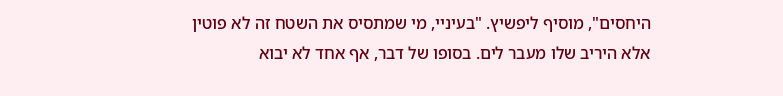היחסים", מוסיף ליפשיץ. "בעיניי, מי שמתסיס את השטח זה לא פוטין אלא היריב שלו מעבר לים. בסופו של דבר, אף אחד לא יבוא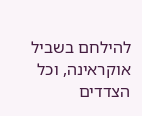להילחם בשביל אוקראינה, וכל הצדדים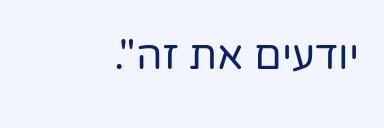יודעים את זה".